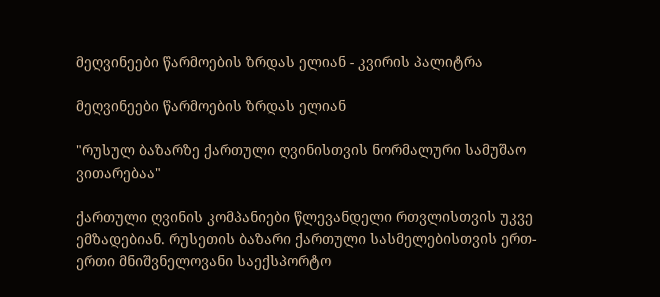მეღვინეები წარმოების ზრდას ელიან - კვირის პალიტრა

მეღვინეები წარმოების ზრდას ელიან

"რუსულ ბაზარზე ქართული ღვინისთვის ნორმალური სამუშაო ვითარებაა"

ქართული ღვინის კომპანიები წლევანდელი რთვლისთვის უკვე ემზადებიან. რუსეთის ბაზარი ქართული სასმელებისთვის ერთ-ერთი მნიშვნელოვანი საექსპორტო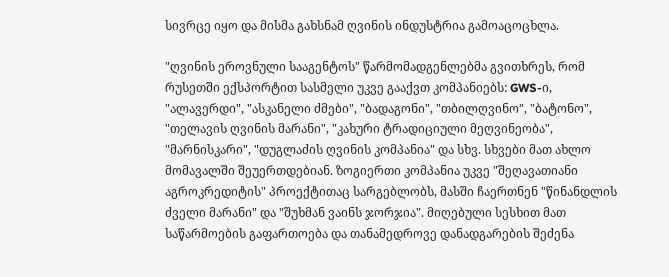სივრცე იყო და მისმა გახსნამ ღვინის ინდუსტრია გამოაცოცხლა.

"ღვინის ეროვნული სააგენტოს" წარმომადგენლებმა გვითხრეს, რომ რუსეთში ექსპორტით სასმელი უკვე გააქვთ კომპანიებს: GWS-ი, "ალავერდი", "ასკანელი ძმები", "ბადაგონი", "თბილღვინო", "ბატონო", "თელავის ღვინის მარანი", "კახური ტრადიციული მეღვინეობა", "მარნისკარი", "დუგლაძის ღვინის კომპანია" და სხვ. სხვები მათ ახლო მომავალში შეუერთდებიან. ზოგიერთი კომპანია უკვე "შეღავათიანი აგროკრედიტის" პროექტითაც სარგებლობს, მასში ჩაერთნენ "წინანდლის ძველი მარანი" და "შუხმან ვაინს ჯორჯია". მიღებული სესხით მათ საწარმოების გაფართოება და თანამედროვე დანადგარების შეძენა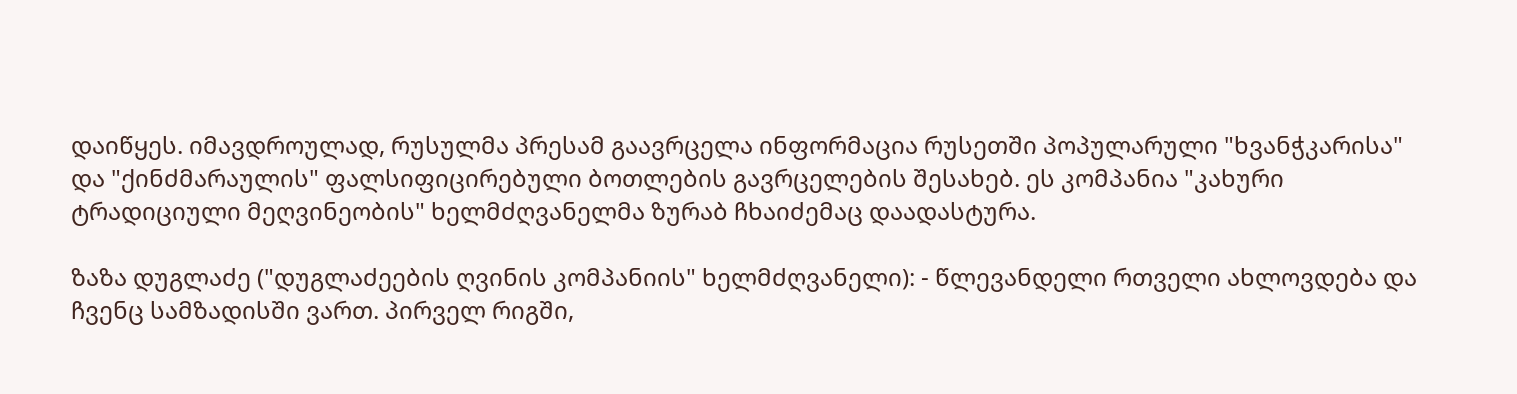დაიწყეს. იმავდროულად, რუსულმა პრესამ გაავრცელა ინფორმაცია რუსეთში პოპულარული "ხვანჭკარისა" და "ქინძმარაულის" ფალსიფიცირებული ბოთლების გავრცელების შესახებ. ეს კომპანია "კახური ტრადიციული მეღვინეობის" ხელმძღვანელმა ზურაბ ჩხაიძემაც დაადასტურა.

ზაზა დუგლაძე ("დუგლაძეების ღვინის კომპანიის" ხელმძღვანელი): - წლევანდელი რთველი ახლოვდება და ჩვენც სამზადისში ვართ. პირველ რიგში,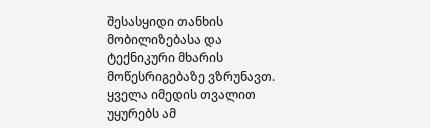შესასყიდი თანხის მობილიზებასა და ტექნიკური მხარის მოწესრიგებაზე ვზრუნავთ. ყველა იმედის თვალით უყურებს ამ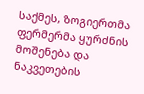საქმეს, ზოგიერთმა ფერმერმა ყურძნის მოშენება და ნაკვეთების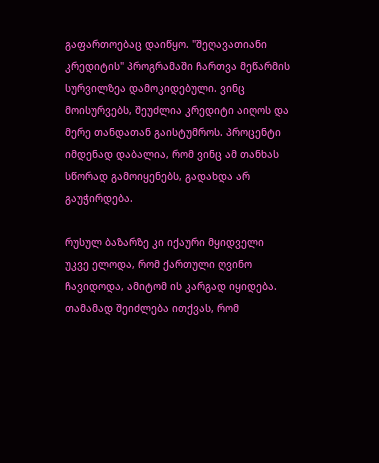გაფართოებაც დაიწყო. "შეღავათიანი კრედიტის" პროგრამაში ჩართვა მეწარმის სურვილზეა დამოკიდებული. ვინც მოისურვებს, შეუძლია კრედიტი აიღოს და მერე თანდათან გაისტუმროს. პროცენტი იმდენად დაბალია, რომ ვინც ამ თანხას სწორად გამოიყენებს, გადახდა არ გაუჭირდება.

რუსულ ბაზარზე კი იქაური მყიდველი უკვე ელოდა, რომ ქართული ღვინო ჩავიდოდა, ამიტომ ის კარგად იყიდება. თამამად შეიძლება ითქვას, რომ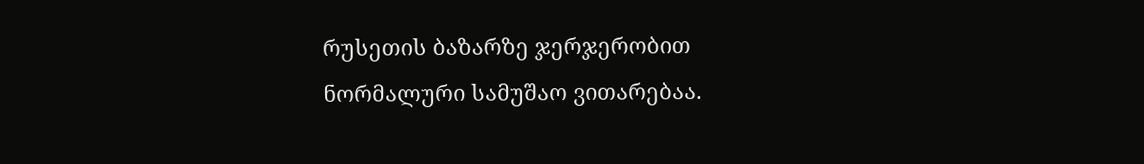რუსეთის ბაზარზე ჯერჯერობით ნორმალური სამუშაო ვითარებაა.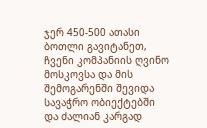ჯერ 450-500 ათასი ბოთლი გავიტანეთ, ჩვენი კომპანიის ღვინო მოსკოვსა და მის შემოგარენში შევიდა სავაჭრო ობიექტებში და ძალიან კარგად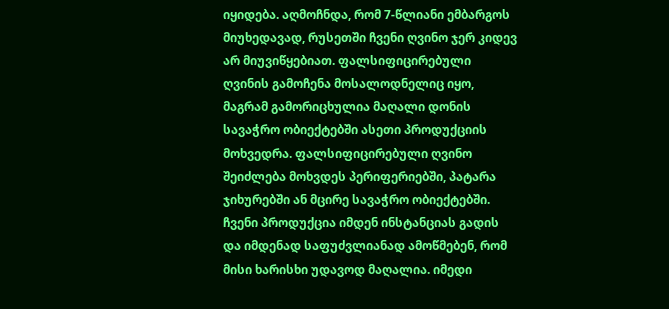იყიდება. აღმოჩნდა, რომ 7-წლიანი ემბარგოს მიუხედავად, რუსეთში ჩვენი ღვინო ჯერ კიდევ არ მიუვიწყებიათ. ფალსიფიცირებული ღვინის გამოჩენა მოსალოდნელიც იყო, მაგრამ გამორიცხულია მაღალი დონის სავაჭრო ობიექტებში ასეთი პროდუქციის მოხვედრა. ფალსიფიცირებული ღვინო შეიძლება მოხვდეს პერიფერიებში, პატარა ჯიხურებში ან მცირე სავაჭრო ობიექტებში. ჩვენი პროდუქცია იმდენ ინსტანციას გადის და იმდენად საფუძვლიანად ამოწმებენ, რომ მისი ხარისხი უდავოდ მაღალია. იმედი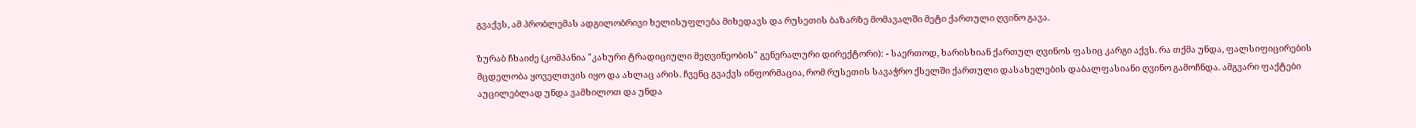გვაქვს, ამ პრობლემას ადგილობრივი ხელისუფლება მიხედავს და რუსეთის ბაზარზე მომავალში მეტი ქართული ღვინო გავა.

ზურაბ ჩხაიძე (კომპანია "კახური ტრადიციული მეღვინეობის" გენერალური დირექტორი): - საერთოდ, ხარისხიან ქართულ ღვინოს ფასიც კარგი აქვს. რა თქმა უნდა, ფალსიფიცირების მცდელობა ყოველთვის იყო და ახლაც არის. ჩვენც გვაქვს ინფორმაცია, რომ რუსეთის სავაჭრო ქსელში ქართული დასახელების დაბალფასიანი ღვინო გამოჩნდა. ამგვარი ფაქტები აუცილებლად უნდა ვამხილოთ და უნდა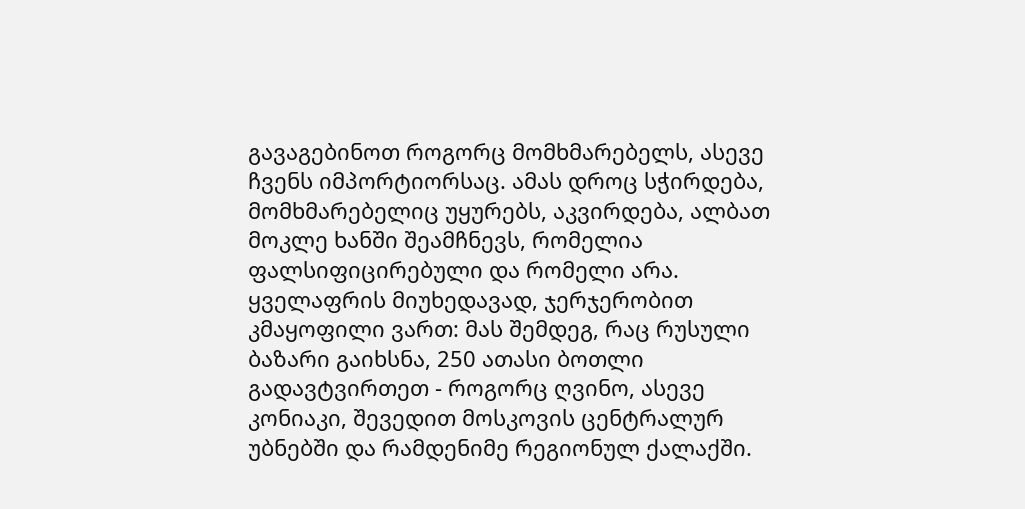გავაგებინოთ როგორც მომხმარებელს, ასევე ჩვენს იმპორტიორსაც. ამას დროც სჭირდება, მომხმარებელიც უყურებს, აკვირდება, ალბათ მოკლე ხანში შეამჩნევს, რომელია ფალსიფიცირებული და რომელი არა. ყველაფრის მიუხედავად, ჯერჯერობით კმაყოფილი ვართ: მას შემდეგ, რაც რუსული ბაზარი გაიხსნა, 250 ათასი ბოთლი გადავტვირთეთ - როგორც ღვინო, ასევე კონიაკი, შევედით მოსკოვის ცენტრალურ უბნებში და რამდენიმე რეგიონულ ქალაქში.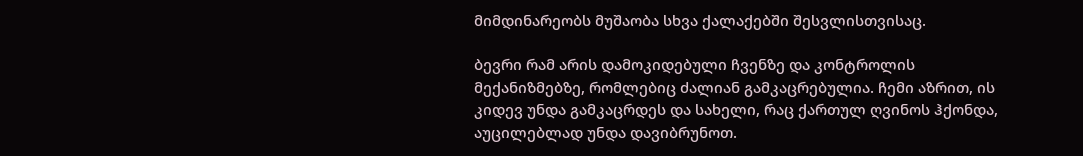მიმდინარეობს მუშაობა სხვა ქალაქებში შესვლისთვისაც.

ბევრი რამ არის დამოკიდებული ჩვენზე და კონტროლის მექანიზმებზე, რომლებიც ძალიან გამკაცრებულია. ჩემი აზრით, ის კიდევ უნდა გამკაცრდეს და სახელი, რაც ქართულ ღვინოს ჰქონდა, აუცილებლად უნდა დავიბრუნოთ.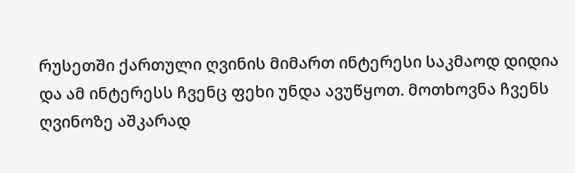რუსეთში ქართული ღვინის მიმართ ინტერესი საკმაოდ დიდია და ამ ინტერესს ჩვენც ფეხი უნდა ავუწყოთ. მოთხოვნა ჩვენს ღვინოზე აშკარად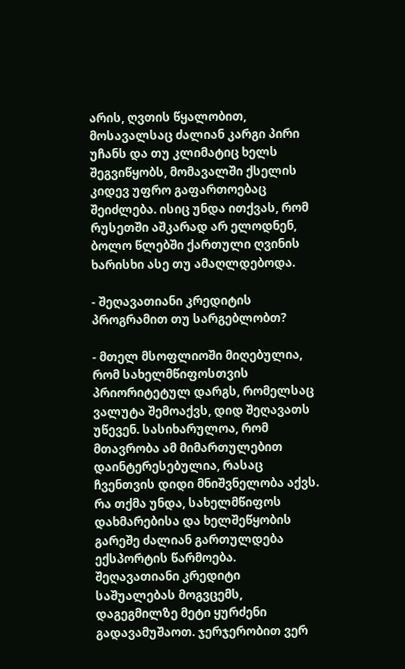არის, ღვთის წყალობით, მოსავალსაც ძალიან კარგი პირი უჩანს და თუ კლიმატიც ხელს შეგვიწყობს, მომავალში ქსელის კიდევ უფრო გაფართოებაც შეიძლება. ისიც უნდა ითქვას, რომ რუსეთში აშკარად არ ელოდნენ, ბოლო წლებში ქართული ღვინის ხარისხი ასე თუ ამაღლდებოდა.

- შეღავათიანი კრედიტის პროგრამით თუ სარგებლობთ?

- მთელ მსოფლიოში მიღებულია, რომ სახელმწიფოსთვის პრიორიტეტულ დარგს, რომელსაც ვალუტა შემოაქვს, დიდ შეღავათს უწევენ. სასიხარულოა, რომ მთავრობა ამ მიმართულებით დაინტერესებულია, რასაც ჩვენთვის დიდი მნიშვნელობა აქვს. რა თქმა უნდა, სახელმწიფოს დახმარებისა და ხელშეწყობის გარეშე ძალიან გართულდება ექსპორტის წარმოება. შეღავათიანი კრედიტი საშუალებას მოგვცემს, დაგეგმილზე მეტი ყურძენი გადავამუშაოთ. ჯერჯერობით ვერ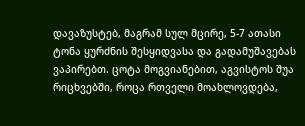დავაზუსტებ, მაგრამ სულ მცირე, 5-7 ათასი ტონა ყურძნის შესყიდვასა და გადამუშავებას ვაპირებთ. ცოტა მოგვიანებით, აგვისტოს შუა რიცხვებში, როცა რთველი მოახლოვდება,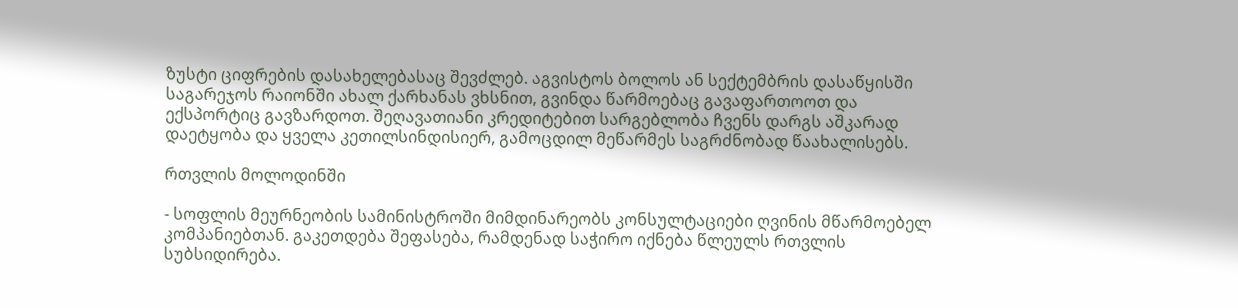ზუსტი ციფრების დასახელებასაც შევძლებ. აგვისტოს ბოლოს ან სექტემბრის დასაწყისში საგარეჯოს რაიონში ახალ ქარხანას ვხსნით, გვინდა წარმოებაც გავაფართოოთ და ექსპორტიც გავზარდოთ. შეღავათიანი კრედიტებით სარგებლობა ჩვენს დარგს აშკარად დაეტყობა და ყველა კეთილსინდისიერ, გამოცდილ მეწარმეს საგრძნობად წაახალისებს.

რთვლის მოლოდინში

- სოფლის მეურნეობის სამინისტროში მიმდინარეობს კონსულტაციები ღვინის მწარმოებელ კომპანიებთან. გაკეთდება შეფასება, რამდენად საჭირო იქნება წლეულს რთვლის სუბსიდირება.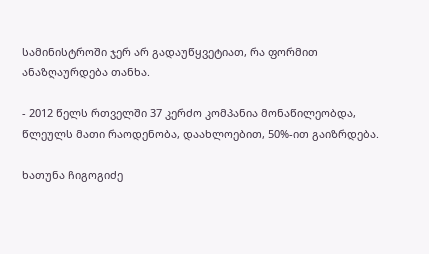სამინისტროში ჯერ არ გადაუწყვეტიათ, რა ფორმით ანაზღაურდება თანხა.

- 2012 წელს რთველში 37 კერძო კომპანია მონაწილეობდა, წლეულს მათი რაოდენობა, დაახლოებით, 50%-ით გაიზრდება.

ხათუნა ჩიგოგიძე